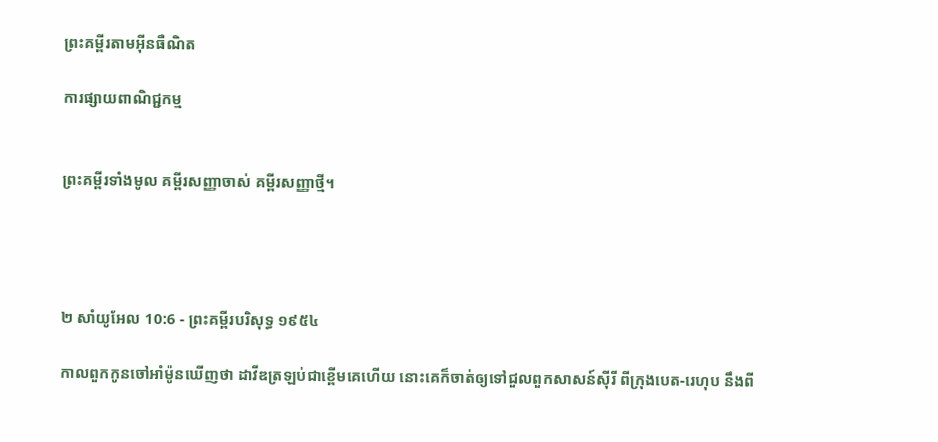ព្រះគម្ពីរតាមអ៊ីនធឺណិត

ការផ្សាយពាណិជ្ជកម្ម


ព្រះគម្ពីរទាំងមូល គម្ពីរសញ្ញាចាស់ គម្ពីរសញ្ញាថ្មី។




២ សាំ‌យូ‌អែល 10:6 - ព្រះគម្ពីរបរិសុទ្ធ ១៩៥៤

កាលពួកកូនចៅអាំម៉ូនឃើញថា ដាវីឌត្រឡប់ជាខ្ពើមគេហើយ នោះគេក៏ចាត់ឲ្យទៅជួលពួកសាសន៍ស៊ីរី ពីក្រុងបេត-រេហុប នឹងពី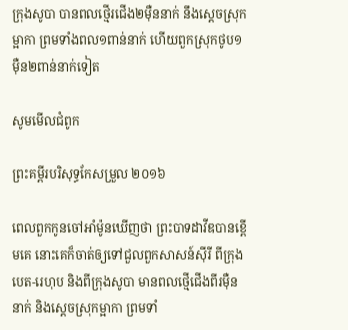ក្រុងសូបា បានពលថ្មើរ‌ជើង២ម៉ឺននាក់ នឹងស្តេចស្រុកម្អាកា ព្រមទាំងពល១ពាន់នាក់ ហើយពួកស្រុកថូប១ម៉ឺន២ពាន់នាក់ទៀត

សូមមើលជំពូក

ព្រះគម្ពីរបរិសុទ្ធកែសម្រួល ២០១៦

ពេលពួកកូនចៅអាំម៉ូនឃើញថា ព្រះបាទដាវីឌបានខ្ពើមគេ នោះគេក៏ចាត់ឲ្យទៅជួលពួកសាសន៍ស៊ីរី ពីក្រុងបេត-រេហុប និងពីក្រុងសូបា មានពលថ្មើជើងពីរម៉ឺននាក់ និងស្តេចស្រុកម្អាកា ព្រមទាំ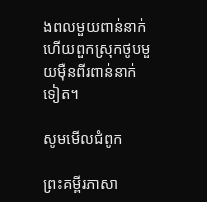ងពលមួយពាន់នាក់ ហើយពួកស្រុកថូបមួយម៉ឺនពីរពាន់នាក់ទៀត។

សូមមើលជំពូក

ព្រះគម្ពីរភាសា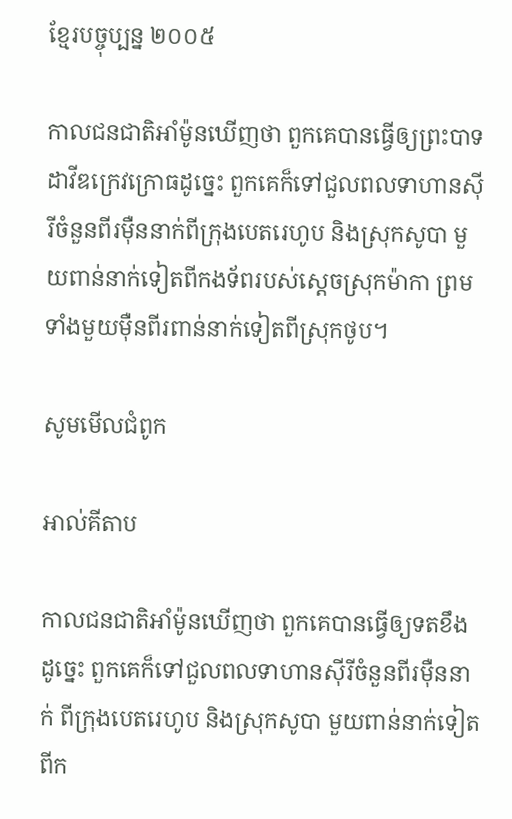ខ្មែរបច្ចុប្បន្ន ២០០៥

កាលជន‌ជាតិអាំ‌ម៉ូនឃើញថា ពួកគេបានធ្វើឲ្យព្រះ‌បាទដាវីឌក្រេវ‌ក្រោធដូច្នេះ ពួកគេក៏ទៅជួលពលទាហានស៊ីរីចំនួនពីរម៉ឺននាក់ពីក្រុងបេត‌រេហូប និងស្រុកសូបា មួយពាន់នាក់ទៀតពីកង‌ទ័ពរបស់ស្ដេចស្រុកម៉ាកា ព្រមទាំងមួយម៉ឺនពីរពាន់នាក់ទៀតពីស្រុកថូប។

សូមមើលជំពូក

អាល់គីតាប

កាលជន‌ជាតិអាំ‌ម៉ូនឃើញថា ពួកគេបានធ្វើឲ្យទតខឹងដូច្នេះ ពួកគេក៏ទៅជួលពលទាហានស៊ីរីចំនួនពីរម៉ឺននាក់ ពីក្រុងបេត‌រេហូប និងស្រុកសូបា មួយពាន់នាក់ទៀតពីក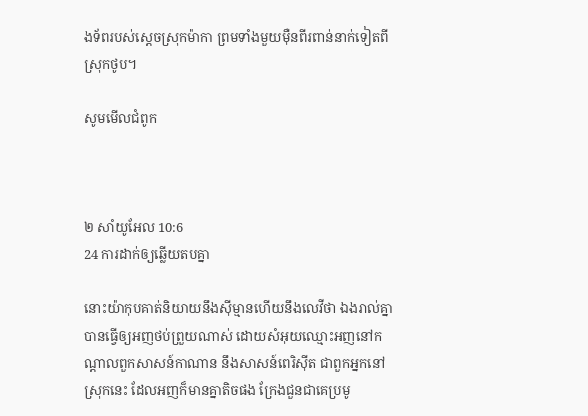ង‌ទ័ពរបស់ស្តេចស្រុកម៉ាកា ព្រមទាំងមួយម៉ឺនពីរពាន់នាក់ទៀតពីស្រុកថូប។

សូមមើលជំពូក



២ សាំ‌យូ‌អែល 10:6
24 ការដាក់ឲ្យឆ្លើយតបគ្នា

នោះយ៉ាកុបគាត់និយាយនឹងស៊ីម្មានហើយនឹងលេវីថា ឯងរាល់គ្នាបានធ្វើឲ្យអញថប់ព្រួយណាស់ ដោយសំអុយឈ្មោះអញនៅកណ្តាលពួកសាសន៍កាណាន នឹងសាសន៍ពេរិស៊ីត ជាពួកអ្នកនៅស្រុកនេះ ដែលអញក៏មានគ្នាតិចផង ក្រែងជួនជាគេប្រមូ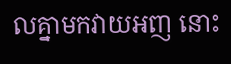លគ្នាមកវាយអញ នោះ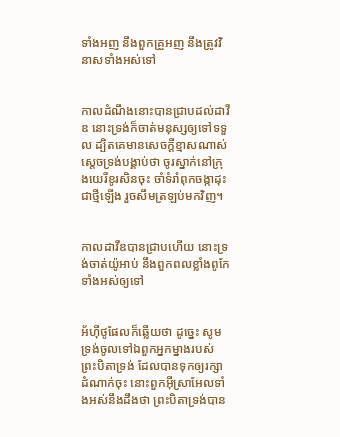ទាំងអញ នឹងពួកគ្រួអញ នឹងត្រូវវិនាសទាំងអស់ទៅ


កាលដំណឹងនោះបានជ្រាបដល់ដាវីឌ នោះទ្រង់ក៏ចាត់មនុស្សឲ្យទៅទទួល ដ្បិតគេមានសេចក្ដីខ្មាសណាស់ ស្តេចទ្រង់បង្គាប់ថា ចូរស្នាក់នៅក្រុងយេរីខូរសិនចុះ ចាំទំរាំពុក‌ចង្កាដុះជាថ្មីឡើង រួចសឹមត្រឡប់មកវិញ។


កាលដាវីឌបានជ្រាបហើយ នោះទ្រង់ចាត់យ៉ូអាប់ នឹងពួកពលខ្លាំងពូកែទាំងអស់ឲ្យទៅ


អ័ហ៊ី‌ថូ‌ផែលក៏ឆ្លើយថា ដូច្នេះ សូមទ្រង់ចូលទៅឯពួកអ្នក‌ម្នាងរបស់ព្រះ‌បិតាទ្រង់ ដែលបានទុកឲ្យរក្សាដំណាក់ចុះ នោះពួកអ៊ីស្រាអែលទាំងអស់នឹងដឹងថា ព្រះ‌បិតាទ្រង់បាន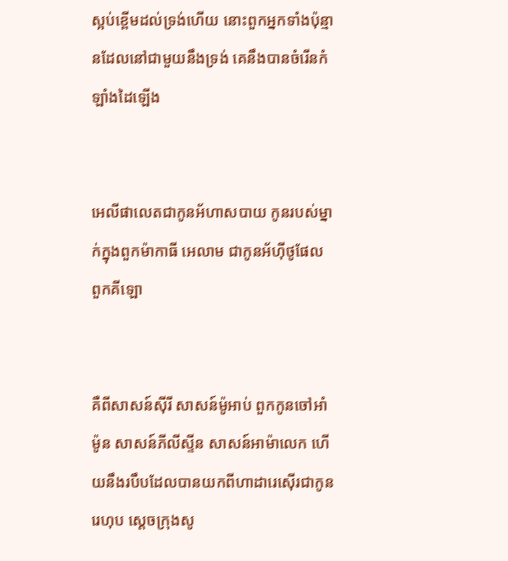ស្អប់ខ្ពើមដល់ទ្រង់ហើយ នោះពួកអ្នកទាំងប៉ុន្មានដែលនៅជាមួយនឹងទ្រង់ គេនឹងបានចំរើនកំឡាំងដៃឡើង


អេលី‌ផា‌លេតជាកូនអ័ហាស‌បាយ កូនរបស់ម្នាក់ក្នុងពួកម៉ាកាធី អេលាម ជាកូនអ័ហ៊ី‌ថូ‌ផែល ពួកគីឡោ


គឺពីសាសន៍ស៊ីរី សាសន៍ម៉ូអាប់ ពួកកូនចៅអាំម៉ូន សាសន៍ភីលីស្ទីន សាសន៍អាម៉ា‌លេក ហើយនឹងរបឹបដែលបានយកពីហាដារេ‌ស៊ើរជាកូនរេហុប ស្តេចក្រុងសូ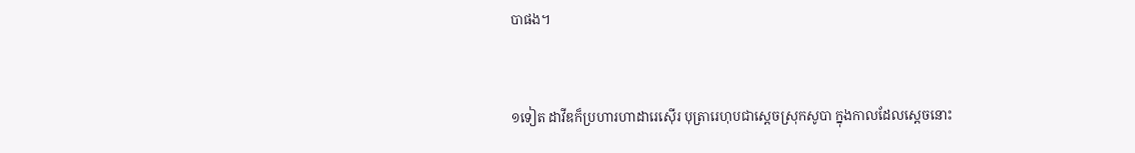បាផង។


១ទៀត ដាវីឌក៏ប្រហារហាដារេ‌ស៊ើរ បុត្រារេហុបជាស្តេចស្រុកសូបា ក្នុងកាលដែលស្តេចនោះ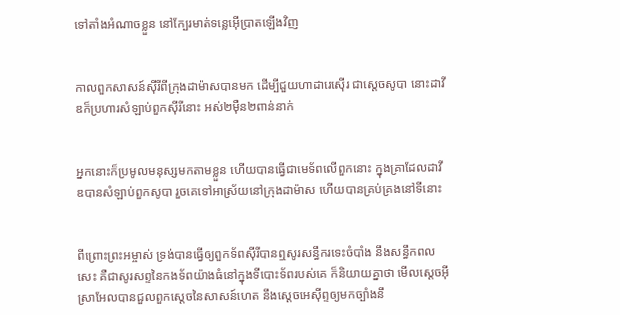ទៅតាំងអំណាចខ្លួន នៅក្បែរមាត់ទន្លេអ៊ើប្រាតឡើងវិញ


កាលពួកសាសន៍ស៊ីរីពីក្រុងដាម៉ាសបានមក ដើម្បីជួយហាដារេ‌ស៊ើរ ជាស្តេចសូបា នោះដាវីឌក៏ប្រហារសំឡាប់ពួកស៊ីរីនោះ អស់២ម៉ឺន២ពាន់នាក់


អ្នកនោះក៏ប្រមូលមនុស្សមកតាមខ្លួន ហើយបានធ្វើជាមេ‌ទ័ពលើពួកនោះ ក្នុងគ្រាដែលដាវីឌបានសំឡាប់ពួកសូបា រួចគេទៅអាស្រ័យនៅក្រុងដាម៉ាស ហើយបានគ្រប់‌គ្រងនៅទីនោះ


ពីព្រោះព្រះ‌អម្ចាស់ ទ្រង់បានធ្វើឲ្យពួកទ័ពស៊ីរីបានឮសូរសន្ធឹករទេះចំបាំង នឹងសន្ធឹកពលសេះ គឺជាសូរសព្ទនៃកង‌ទ័ពយ៉ាងធំនៅក្នុងទីបោះទ័ពរបស់គេ ក៏និយាយគ្នាថា មើលស្តេចអ៊ីស្រាអែលបានជួលពួកស្តេចនៃសាសន៍ហេត នឹងស្តេចអេស៊ីព្ទឲ្យមកច្បាំងនឹ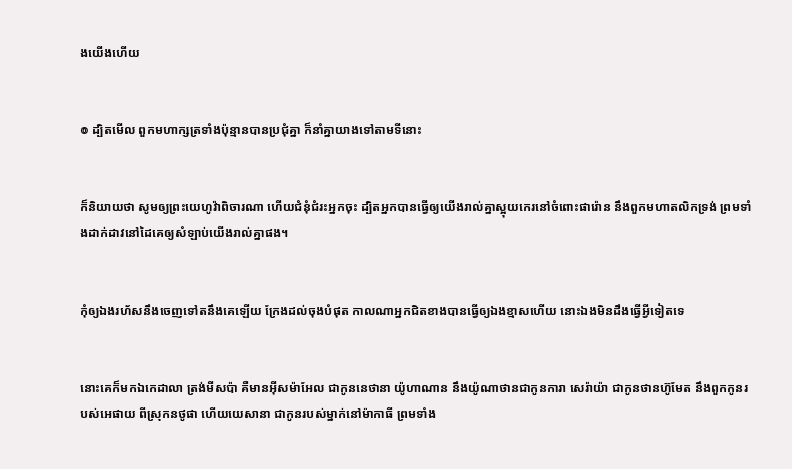ងយើងហើយ


៙ ដ្បិតមើល ពួកមហា‌ក្សត្រទាំងប៉ុន្មានបានប្រជុំគ្នា ក៏នាំគ្នាយាងទៅតាមទីនោះ


ក៏និយាយថា សូមឲ្យព្រះ‌យេហូវ៉ាពិចារណា ហើយជំនុំ‌ជំរះអ្នកចុះ ដ្បិតអ្នកបានធ្វើឲ្យយើងរាល់គ្នាស្អុយកេរនៅចំពោះផារ៉ោន នឹងពួកមហា‌តលិកទ្រង់ ព្រមទាំងដាក់ដាវនៅដៃគេឲ្យសំឡាប់យើងរាល់គ្នាផង។


កុំឲ្យឯងរហ័សនឹងចេញទៅតនឹងគេឡើយ ក្រែងដល់ចុងបំផុត កាលណាអ្នកជិតខាងបានធ្វើឲ្យឯងខ្មាសហើយ នោះឯងមិនដឹងធ្វើអ្វីទៀតទេ


នោះគេក៏មកឯកេដាលា ត្រង់មីសប៉ា គឺមានអ៊ីស‌ម៉ាអែល ជាកូននេថានា យ៉ូហា‌ណាន នឹងយ៉ូណា‌ថានជាកូនការា សេរ៉ាយ៉ា ជាកូនថាន‌ហ៊ូមែត នឹងពួកកូនរបស់អេផាយ ពីស្រុកនថូផា ហើយយេសានា ជាកូនរបស់ម្នាក់នៅម៉ាកាធី ព្រមទាំង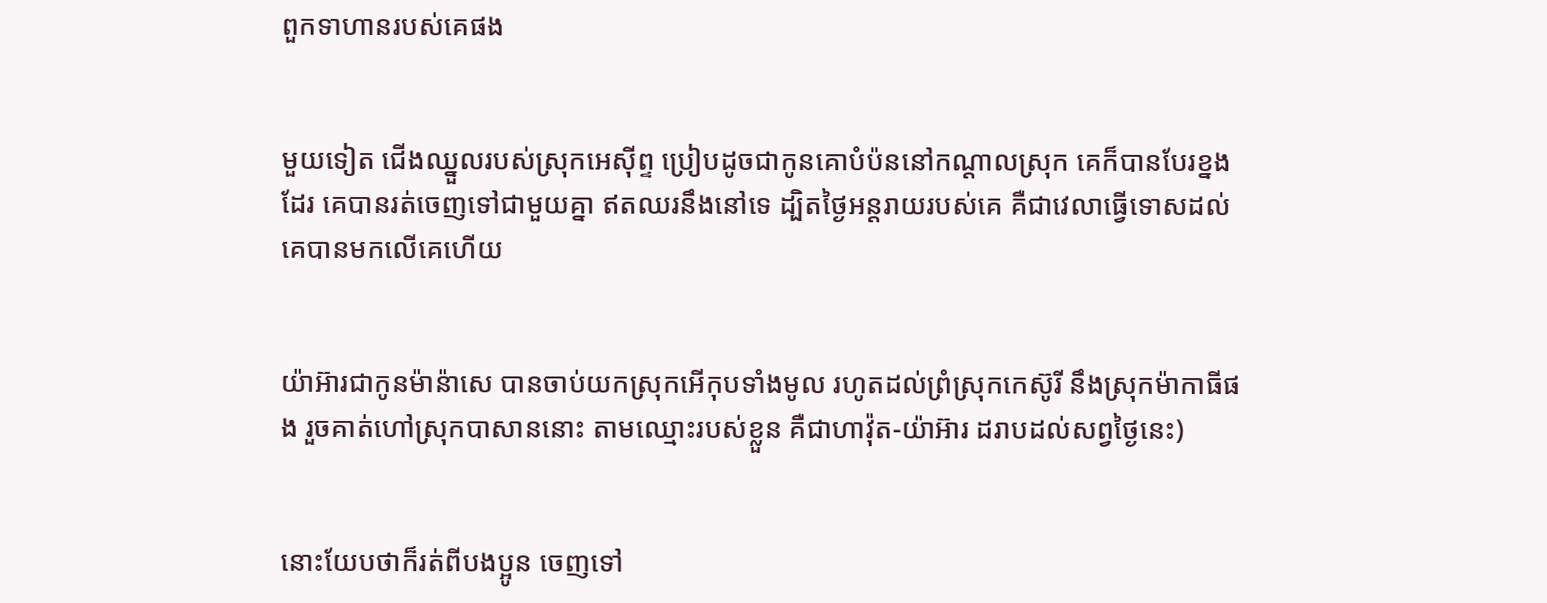ពួកទាហានរបស់គេផង


មួយទៀត ជើងឈ្នួលរបស់ស្រុកអេស៊ីព្ទ ប្រៀបដូចជាកូនគោបំប៉ននៅកណ្តាលស្រុក គេក៏បានបែរខ្នងដែរ គេបានរត់ចេញទៅជាមួយគ្នា ឥតឈរនឹងនៅទេ ដ្បិតថ្ងៃអន្តរាយរបស់គេ គឺជាវេលាធ្វើទោសដល់គេបានមកលើគេហើយ


យ៉ាអ៊ារជាកូនម៉ាន៉ាសេ បានចាប់យកស្រុកអើកុបទាំងមូល រហូតដល់ព្រំស្រុកកេស៊ូរី នឹងស្រុកម៉ាកាធីផង រួចគាត់ហៅស្រុកបាសាននោះ តាមឈ្មោះរបស់ខ្លួន គឺជាហាវ៉ុត-យ៉ាអ៊ារ ដរាបដល់សព្វថ្ងៃនេះ)


នោះយែបថាក៏រត់ពីបងប្អូន ចេញទៅ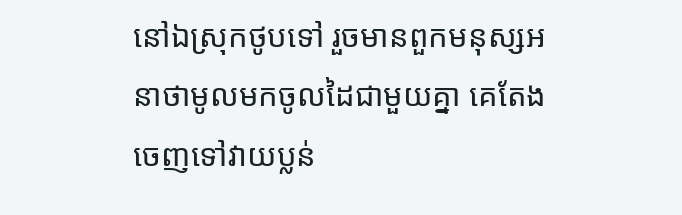នៅឯស្រុកថូបទៅ រួចមានពួកមនុស្សអនាថាមូលមកចូលដៃជាមួយគ្នា គេតែងចេញទៅវាយប្លន់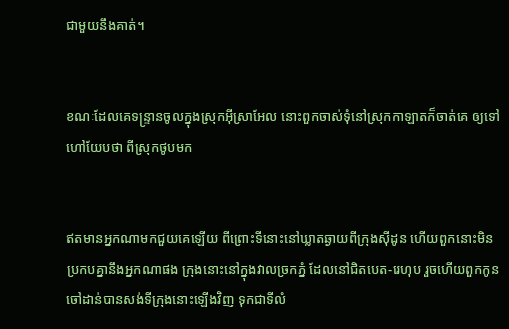ជាមួយនឹងគាត់។


ខណៈដែលគេទន្ទ្រានចូលក្នុងស្រុកអ៊ីស្រាអែល នោះពួកចាស់‌ទុំនៅស្រុកកាឡាតក៏ចាត់គេ ឲ្យទៅហៅយែបថា ពីស្រុកថូបមក


ឥតមានអ្នកណាមកជួយគេឡើយ ពីព្រោះទីនោះនៅឃ្លាតឆ្ងាយពីក្រុងស៊ីដូន ហើយពួកនោះមិនប្រកបគ្នានឹងអ្នកណាផង ក្រុងនោះនៅក្នុងវាលច្រកភ្នំ ដែលនៅជិតបេត-រេហុប រួចហើយពួកកូនចៅដាន់បានសង់ទីក្រុងនោះឡើងវិញ ទុកជាទីលំ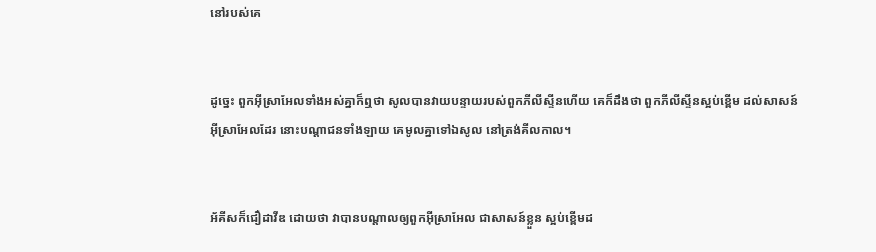នៅរបស់គេ


ដូច្នេះ ពួកអ៊ីស្រាអែលទាំងអស់គ្នាក៏ឮថា សូលបានវាយបន្ទាយរបស់ពួកភីលីស្ទីនហើយ គេក៏ដឹងថា ពួកភីលីស្ទីនស្អប់ខ្ពើម ដល់សាសន៍អ៊ីស្រាអែលដែរ នោះបណ្តាជនទាំង‌ឡាយ គេមូលគ្នាទៅឯសូល នៅត្រង់គីល‌កាល។


អ័គីសក៏ជឿដាវីឌ ដោយថា វាបានបណ្តាលឲ្យពួកអ៊ីស្រាអែល ជាសាសន៍ខ្លួន ស្អប់ខ្ពើមដ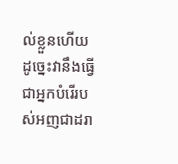ល់ខ្លួនហើយ ដូច្នេះវានឹងធ្វើជាអ្នកបំរើរបស់អញជាដរា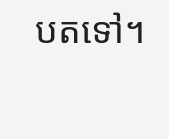បតទៅ។